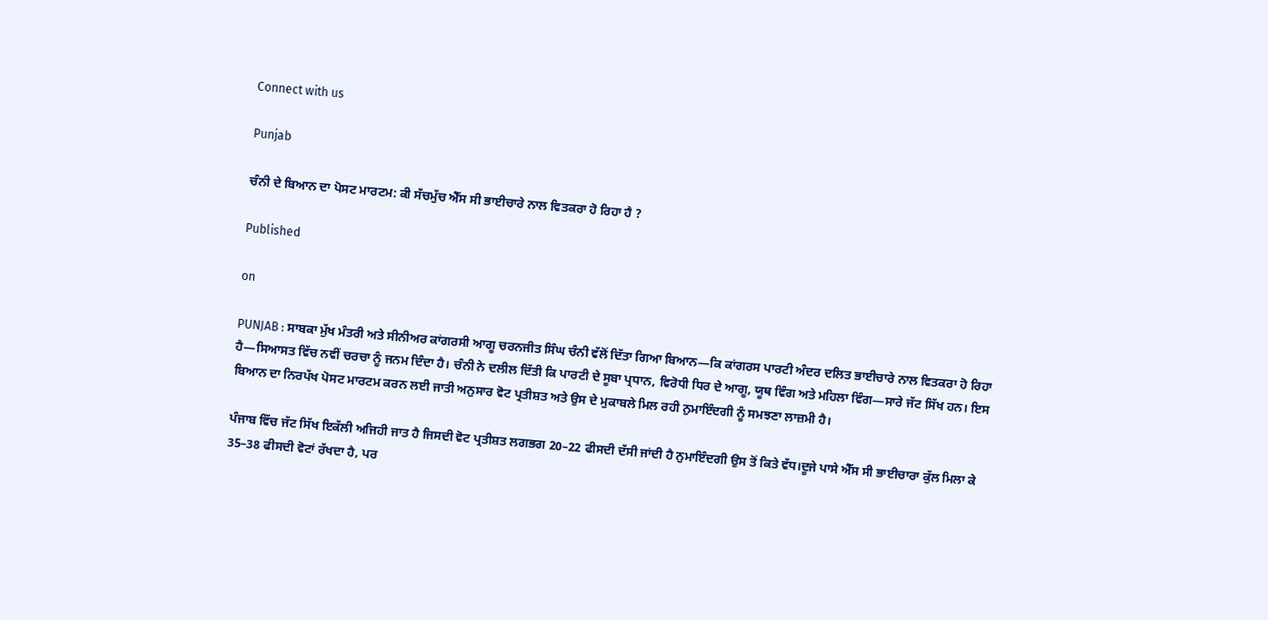Connect with us

Punjab

ਚੰਨੀ ਦੇ ਬਿਆਨ ਦਾ ਪੋਸਟ ਮਾਰਟਮ: ਕੀ ਸੱਚਮੁੱਚ ਐੱਸ ਸੀ ਭਾਈਚਾਰੇ ਨਾਲ ਵਿਤਕਰਾ ਹੋ ਰਿਹਾ ਹੈ ?

Published

on

PUNJAB : ਸਾਬਕਾ ਮੁੱਖ ਮੰਤਰੀ ਅਤੇ ਸੀਨੀਅਰ ਕਾਂਗਰਸੀ ਆਗੂ ਚਰਨਜੀਤ ਸਿੰਘ ਚੰਨੀ ਵੱਲੋਂ ਦਿੱਤਾ ਗਿਆ ਬਿਆਨ—ਕਿ ਕਾਂਗਰਸ ਪਾਰਟੀ ਅੰਦਰ ਦਲਿਤ ਭਾਈਚਾਰੇ ਨਾਲ ਵਿਤਕਰਾ ਹੋ ਰਿਹਾ ਹੈ—ਸਿਆਸਤ ਵਿੱਚ ਨਵੀਂ ਚਰਚਾ ਨੂੰ ਜਨਮ ਦਿੰਦਾ ਹੈ। ਚੰਨੀ ਨੇ ਦਲੀਲ ਦਿੱਤੀ ਕਿ ਪਾਰਟੀ ਦੇ ਸੂਬਾ ਪ੍ਰਧਾਨ, ਵਿਰੋਧੀ ਧਿਰ ਦੇ ਆਗੂ, ਯੂਥ ਵਿੰਗ ਅਤੇ ਮਹਿਲਾ ਵਿੰਗ—ਸਾਰੇ ਜੱਟ ਸਿੱਖ ਹਨ। ਇਸ ਬਿਆਨ ਦਾ ਨਿਰਪੱਖ ਪੋਸਟ ਮਾਰਟਮ ਕਰਨ ਲਈ ਜਾਤੀ ਅਨੁਸਾਰ ਵੋਟ ਪ੍ਰਤੀਸ਼ਤ ਅਤੇ ਉਸ ਦੇ ਮੁਕਾਬਲੇ ਮਿਲ ਰਹੀ ਨੁਮਾਇੰਦਗੀ ਨੂੰ ਸਮਝਣਾ ਲਾਜ਼ਮੀ ਹੈ।

ਪੰਜਾਬ ਵਿੱਚ ਜੱਟ ਸਿੱਖ ਇਕੱਲੀ ਅਜਿਹੀ ਜਾਤ ਹੈ ਜਿਸਦੀ ਵੋਟ ਪ੍ਰਤੀਸ਼ਤ ਲਗਭਗ 20–22 ਫੀਸਦੀ ਦੱਸੀ ਜਾਂਦੀ ਹੈ ਨੁਮਾਇੰਦਗੀ ਉਸ ਤੋਂ ਕਿਤੇ ਵੱਧ।ਦੂਜੇ ਪਾਸੇ ਐੱਸ ਸੀ ਭਾਈਚਾਰਾ ਕੁੱਲ ਮਿਲਾ ਕੇ 35–38 ਫੀਸਦੀ ਵੋਟਾਂ ਰੱਖਦਾ ਹੈ, ਪਰ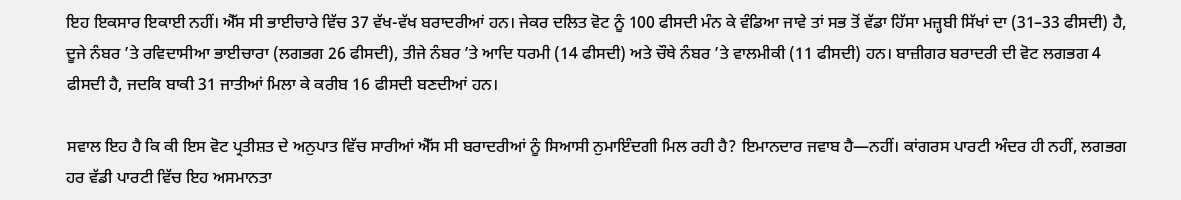ਇਹ ਇਕਸਾਰ ਇਕਾਈ ਨਹੀਂ। ਐੱਸ ਸੀ ਭਾਈਚਾਰੇ ਵਿੱਚ 37 ਵੱਖ-ਵੱਖ ਬਰਾਦਰੀਆਂ ਹਨ। ਜੇਕਰ ਦਲਿਤ ਵੋਟ ਨੂੰ 100 ਫੀਸਦੀ ਮੰਨ ਕੇ ਵੰਡਿਆ ਜਾਵੇ ਤਾਂ ਸਭ ਤੋਂ ਵੱਡਾ ਹਿੱਸਾ ਮਜ਼੍ਹਬੀ ਸਿੱਖਾਂ ਦਾ (31–33 ਫੀਸਦੀ) ਹੈ, ਦੂਜੇ ਨੰਬਰ ’ਤੇ ਰਵਿਦਾਸੀਆ ਭਾਈਚਾਰਾ (ਲਗਭਗ 26 ਫੀਸਦੀ), ਤੀਜੇ ਨੰਬਰ ’ਤੇ ਆਦਿ ਧਰਮੀ (14 ਫੀਸਦੀ) ਅਤੇ ਚੌਥੇ ਨੰਬਰ ’ਤੇ ਵਾਲਮੀਕੀ (11 ਫੀਸਦੀ) ਹਨ। ਬਾਜ਼ੀਗਰ ਬਰਾਦਰੀ ਦੀ ਵੋਟ ਲਗਭਗ 4 ਫੀਸਦੀ ਹੈ, ਜਦਕਿ ਬਾਕੀ 31 ਜਾਤੀਆਂ ਮਿਲਾ ਕੇ ਕਰੀਬ 16 ਫੀਸਦੀ ਬਣਦੀਆਂ ਹਨ।

ਸਵਾਲ ਇਹ ਹੈ ਕਿ ਕੀ ਇਸ ਵੋਟ ਪ੍ਰਤੀਸ਼ਤ ਦੇ ਅਨੁਪਾਤ ਵਿੱਚ ਸਾਰੀਆਂ ਐੱਸ ਸੀ ਬਰਾਦਰੀਆਂ ਨੂੰ ਸਿਆਸੀ ਨੁਮਾਇੰਦਗੀ ਮਿਲ ਰਹੀ ਹੈ? ਇਮਾਨਦਾਰ ਜਵਾਬ ਹੈ—ਨਹੀਂ। ਕਾਂਗਰਸ ਪਾਰਟੀ ਅੰਦਰ ਹੀ ਨਹੀਂ, ਲਗਭਗ ਹਰ ਵੱਡੀ ਪਾਰਟੀ ਵਿੱਚ ਇਹ ਅਸਮਾਨਤਾ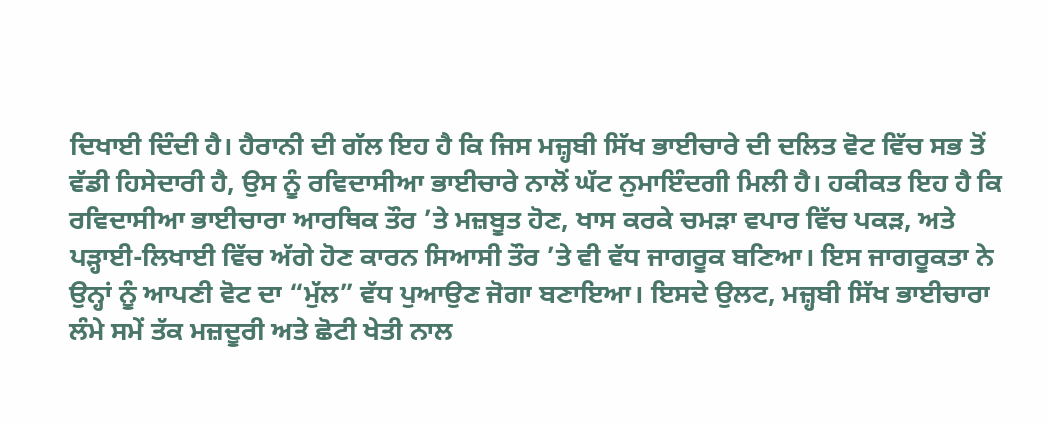ਦਿਖਾਈ ਦਿੰਦੀ ਹੈ। ਹੈਰਾਨੀ ਦੀ ਗੱਲ ਇਹ ਹੈ ਕਿ ਜਿਸ ਮਜ਼੍ਹਬੀ ਸਿੱਖ ਭਾਈਚਾਰੇ ਦੀ ਦਲਿਤ ਵੋਟ ਵਿੱਚ ਸਭ ਤੋਂ ਵੱਡੀ ਹਿਸੇਦਾਰੀ ਹੈ, ਉਸ ਨੂੰ ਰਵਿਦਾਸੀਆ ਭਾਈਚਾਰੇ ਨਾਲੋਂ ਘੱਟ ਨੁਮਾਇੰਦਗੀ ਮਿਲੀ ਹੈ। ਹਕੀਕਤ ਇਹ ਹੈ ਕਿ ਰਵਿਦਾਸੀਆ ਭਾਈਚਾਰਾ ਆਰਥਿਕ ਤੌਰ ’ਤੇ ਮਜ਼ਬੂਤ ਹੋਣ, ਖਾਸ ਕਰਕੇ ਚਮੜਾ ਵਪਾਰ ਵਿੱਚ ਪਕੜ, ਅਤੇ ਪੜ੍ਹਾਈ-ਲਿਖਾਈ ਵਿੱਚ ਅੱਗੇ ਹੋਣ ਕਾਰਨ ਸਿਆਸੀ ਤੌਰ ’ਤੇ ਵੀ ਵੱਧ ਜਾਗਰੂਕ ਬਣਿਆ। ਇਸ ਜਾਗਰੂਕਤਾ ਨੇ ਉਨ੍ਹਾਂ ਨੂੰ ਆਪਣੀ ਵੋਟ ਦਾ “ਮੁੱਲ” ਵੱਧ ਪੁਆਉਣ ਜੋਗਾ ਬਣਾਇਆ। ਇਸਦੇ ਉਲਟ, ਮਜ਼੍ਹਬੀ ਸਿੱਖ ਭਾਈਚਾਰਾ ਲੰਮੇ ਸਮੇਂ ਤੱਕ ਮਜ਼ਦੂਰੀ ਅਤੇ ਛੋਟੀ ਖੇਤੀ ਨਾਲ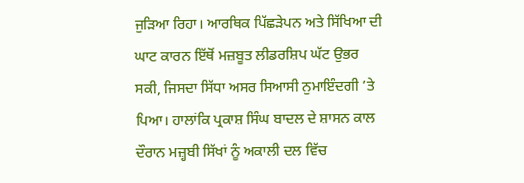ਜੁੜਿਆ ਰਿਹਾ। ਆਰਥਿਕ ਪਿੱਛੜੇਪਨ ਅਤੇ ਸਿੱਖਿਆ ਦੀ ਘਾਟ ਕਾਰਨ ਇੱਥੋਂ ਮਜ਼ਬੂਤ ਲੀਡਰਸ਼ਿਪ ਘੱਟ ਉਭਰ ਸਕੀ, ਜਿਸਦਾ ਸਿੱਧਾ ਅਸਰ ਸਿਆਸੀ ਨੁਮਾਇੰਦਗੀ ’ਤੇ ਪਿਆ। ਹਾਲਾਂਕਿ ਪ੍ਰਕਾਸ਼ ਸਿੰਘ ਬਾਦਲ ਦੇ ਸ਼ਾਸਨ ਕਾਲ ਦੌਰਾਨ ਮਜ਼੍ਹਬੀ ਸਿੱਖਾਂ ਨੂੰ ਅਕਾਲੀ ਦਲ ਵਿੱਚ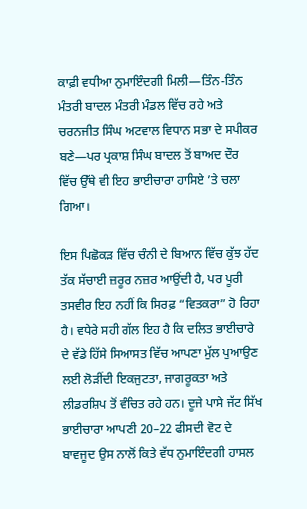ਕਾਫ਼ੀ ਵਧੀਆ ਨੁਮਾਇੰਦਗੀ ਮਿਲੀ—ਤਿੰਨ-ਤਿੰਨ ਮੰਤਰੀ ਬਾਦਲ ਮੰਤਰੀ ਮੰਡਲ ਵਿੱਚ ਰਹੇ ਅਤੇ ਚਰਨਜੀਤ ਸਿੰਘ ਅਟਵਾਲ ਵਿਧਾਨ ਸਭਾ ਦੇ ਸਪੀਕਰ ਬਣੇ—ਪਰ ਪ੍ਰਕਾਸ਼ ਸਿੰਘ ਬਾਦਲ ਤੋਂ ਬਾਅਦ ਦੌਰ ਵਿੱਚ ਉੱਥੇ ਵੀ ਇਹ ਭਾਈਚਾਰਾ ਹਾਸਿਏ ’ਤੇ ਚਲਾ ਗਿਆ।

ਇਸ ਪਿਛੋਕੜ ਵਿੱਚ ਚੰਨੀ ਦੇ ਬਿਆਨ ਵਿੱਚ ਕੁੱਝ ਹੱਦ ਤੱਕ ਸੱਚਾਈ ਜ਼ਰੂਰ ਨਜ਼ਰ ਆਉਂਦੀ ਹੈ, ਪਰ ਪੂਰੀ ਤਸਵੀਰ ਇਹ ਨਹੀਂ ਕਿ ਸਿਰਫ਼ “ਵਿਤਕਰਾ” ਹੋ ਰਿਹਾ ਹੈ। ਵਧੇਰੇ ਸਹੀ ਗੱਲ ਇਹ ਹੈ ਕਿ ਦਲਿਤ ਭਾਈਚਾਰੇ ਦੇ ਵੱਡੇ ਹਿੱਸੇ ਸਿਆਸਤ ਵਿੱਚ ਆਪਣਾ ਮੁੱਲ ਪੁਆਉਣ ਲਈ ਲੋੜੀਂਦੀ ਇਕਜੁਟਤਾ, ਜਾਗਰੂਕਤਾ ਅਤੇ ਲੀਡਰਸ਼ਿਪ ਤੋਂ ਵੰਚਿਤ ਰਹੇ ਹਨ। ਦੂਜੇ ਪਾਸੇ ਜੱਟ ਸਿੱਖ ਭਾਈਚਾਰਾ ਆਪਣੀ 20–22 ਫੀਸਦੀ ਵੋਟ ਦੇ ਬਾਵਜੂਦ ਉਸ ਨਾਲੋਂ ਕਿਤੇ ਵੱਧ ਨੁਮਾਇੰਦਗੀ ਹਾਸਲ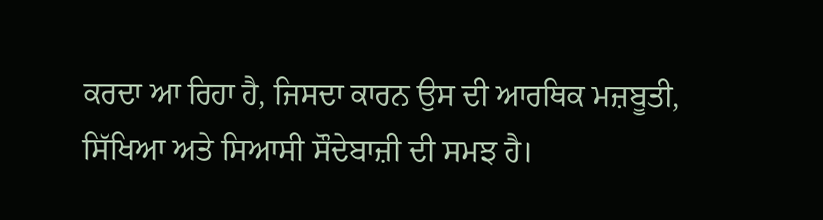ਕਰਦਾ ਆ ਰਿਹਾ ਹੈ, ਜਿਸਦਾ ਕਾਰਨ ਉਸ ਦੀ ਆਰਥਿਕ ਮਜ਼ਬੂਤੀ, ਸਿੱਖਿਆ ਅਤੇ ਸਿਆਸੀ ਸੌਦੇਬਾਜ਼ੀ ਦੀ ਸਮਝ ਹੈ।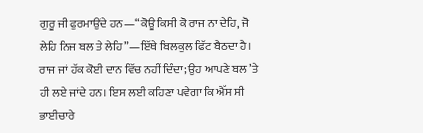ਗੁਰੂ ਜੀ ਫੁਰਮਾਉਂਦੇ ਹਨ—“ਕੋਊ ਕਿਸੀ ਕੋ ਰਾਜ ਨਾ ਦੇਹਿ, ਜੋ ਲੇਹਿ ਨਿਜ ਬਲ ਤੇ ਲੇਹਿ”—ਇੱਥੇ ਬਿਲਕੁਲ ਫਿੱਟ ਬੈਠਦਾ ਹੈ। ਰਾਜ ਜਾਂ ਹੱਕ ਕੋਈ ਦਾਨ ਵਿੱਚ ਨਹੀਂ ਦਿੰਦਾ; ਉਹ ਆਪਣੇ ਬਲ ’ਤੇ ਹੀ ਲਏ ਜਾਂਦੇ ਹਨ। ਇਸ ਲਈ ਕਹਿਣਾ ਪਵੇਗਾ ਕਿ ਐੱਸ ਸੀ ਭਾਈਚਾਰੇ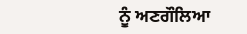ਨੂੰ ਅਣਗੌਲਿਆ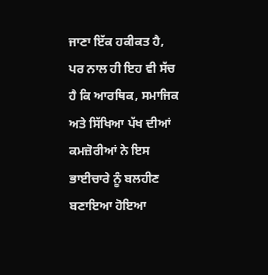ਜਾਣਾ ਇੱਕ ਹਕੀਕਤ ਹੈ, ਪਰ ਨਾਲ ਹੀ ਇਹ ਵੀ ਸੱਚ ਹੈ ਕਿ ਆਰਥਿਕ, ਸਮਾਜਿਕ ਅਤੇ ਸਿੱਖਿਆ ਪੱਖ ਦੀਆਂ ਕਮਜ਼ੋਰੀਆਂ ਨੇ ਇਸ ਭਾਈਚਾਰੇ ਨੂੰ ਬਲਹੀਣ ਬਣਾਇਆ ਹੋਇਆ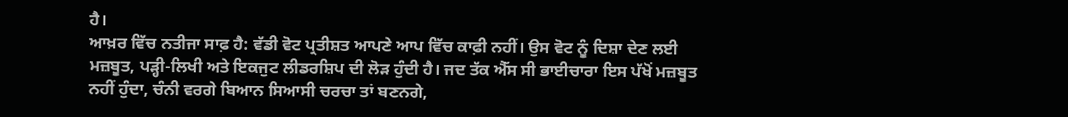ਹੈ।
ਆਖ਼ਰ ਵਿੱਚ ਨਤੀਜਾ ਸਾਫ਼ ਹੈ: ਵੱਡੀ ਵੋਟ ਪ੍ਰਤੀਸ਼ਤ ਆਪਣੇ ਆਪ ਵਿੱਚ ਕਾਫ਼ੀ ਨਹੀਂ। ਉਸ ਵੋਟ ਨੂੰ ਦਿਸ਼ਾ ਦੇਣ ਲਈ ਮਜ਼ਬੂਤ, ਪੜ੍ਹੀ-ਲਿਖੀ ਅਤੇ ਇਕਜੁਟ ਲੀਡਰਸ਼ਿਪ ਦੀ ਲੋੜ ਹੁੰਦੀ ਹੈ। ਜਦ ਤੱਕ ਐੱਸ ਸੀ ਭਾਈਚਾਰਾ ਇਸ ਪੱਖੋਂ ਮਜ਼ਬੂਤ ਨਹੀਂ ਹੁੰਦਾ, ਚੰਨੀ ਵਰਗੇ ਬਿਆਨ ਸਿਆਸੀ ਚਰਚਾ ਤਾਂ ਬਣਨਗੇ,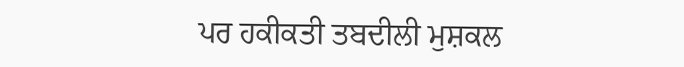ਪਰ ਹਕੀਕਤੀ ਤਬਦੀਲੀ ਮੁਸ਼ਕਲ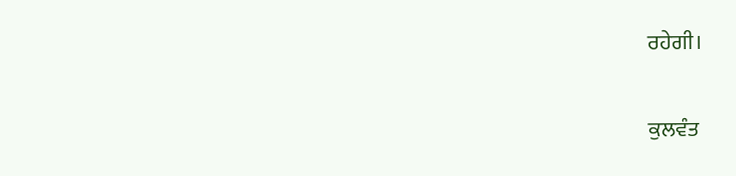ਰਹੇਗੀ।

ਕੁਲਵੰਤ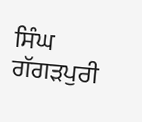ਸਿੰਘ ਗੱਗੜਪੁਰੀ